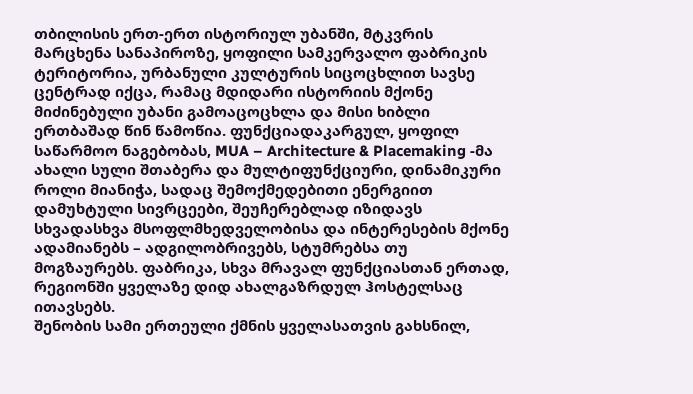თბილისის ერთ-ერთ ისტორიულ უბანში, მტკვრის მარცხენა სანაპიროზე, ყოფილი სამკერვალო ფაბრიკის ტერიტორია, ურბანული კულტურის სიცოცხლით სავსე ცენტრად იქცა, რამაც მდიდარი ისტორიის მქონე მიძინებული უბანი გამოაცოცხლა და მისი ხიბლი ერთბაშად წინ წამოწია. ფუნქციადაკარგულ, ყოფილ საწარმოო ნაგებობას, MUA – Architecture & Placemaking -მა ახალი სული შთაბერა და მულტიფუნქციური, დინამიკური როლი მიანიჭა, სადაც შემოქმედებითი ენერგიით დამუხტული სივრცეები, შეუჩერებლად იზიდავს სხვადასხვა მსოფლმხედველობისა და ინტერესების მქონე ადამიანებს – ადგილობრივებს, სტუმრებსა თუ მოგზაურებს. ფაბრიკა, სხვა მრავალ ფუნქციასთან ერთად, რეგიონში ყველაზე დიდ ახალგაზრდულ ჰოსტელსაც ითავსებს.
შენობის სამი ერთეული ქმნის ყველასათვის გახსნილ,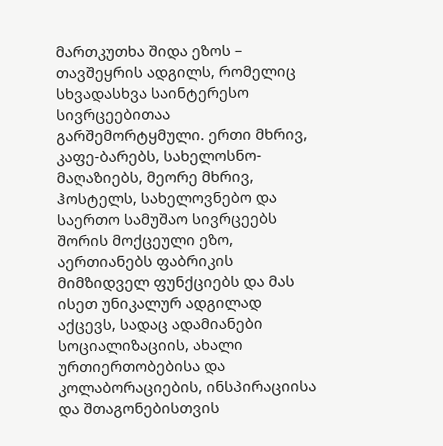მართკუთხა შიდა ეზოს – თავშეყრის ადგილს, რომელიც სხვადასხვა საინტერესო სივრცეებითაა გარშემორტყმული. ერთი მხრივ, კაფე-ბარებს, სახელოსნო-მაღაზიებს, მეორე მხრივ, ჰოსტელს, სახელოვნებო და საერთო სამუშაო სივრცეებს შორის მოქცეული ეზო, აერთიანებს ფაბრიკის მიმზიდველ ფუნქციებს და მას ისეთ უნიკალურ ადგილად აქცევს, სადაც ადამიანები სოციალიზაციის, ახალი ურთიერთობებისა და კოლაბორაციების, ინსპირაციისა და შთაგონებისთვის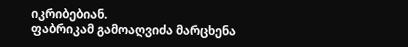იკრიბებიან.
ფაბრიკამ გამოაღვიძა მარცხენა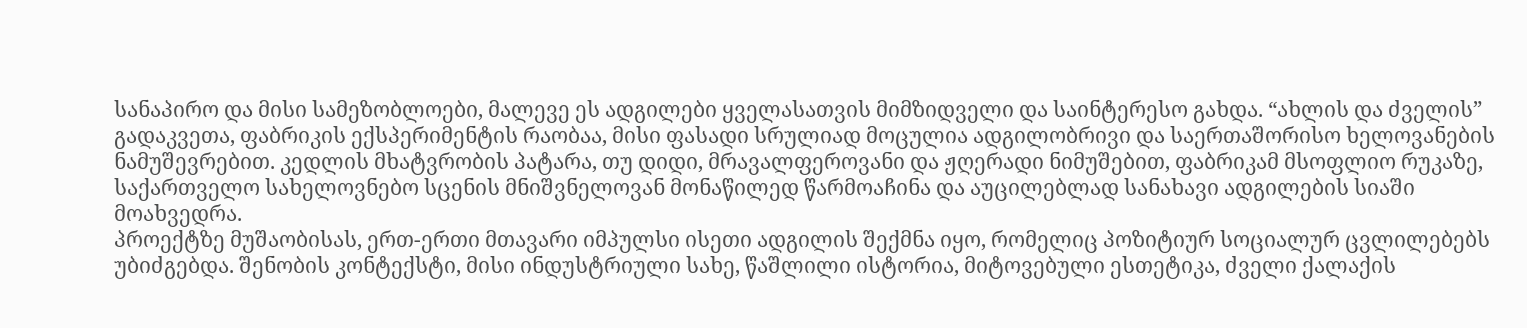სანაპირო და მისი სამეზობლოები, მალევე ეს ადგილები ყველასათვის მიმზიდველი და საინტერესო გახდა. “ახლის და ძველის” გადაკვეთა, ფაბრიკის ექსპერიმენტის რაობაა, მისი ფასადი სრულიად მოცულია ადგილობრივი და საერთაშორისო ხელოვანების ნამუშევრებით. კედლის მხატვრობის პატარა, თუ დიდი, მრავალფეროვანი და ჟღერადი ნიმუშებით, ფაბრიკამ მსოფლიო რუკაზე, საქართველო სახელოვნებო სცენის მნიშვნელოვან მონაწილედ წარმოაჩინა და აუცილებლად სანახავი ადგილების სიაში მოახვედრა.
პროექტზე მუშაობისას, ერთ-ერთი მთავარი იმპულსი ისეთი ადგილის შექმნა იყო, რომელიც პოზიტიურ სოციალურ ცვლილებებს უბიძგებდა. შენობის კონტექსტი, მისი ინდუსტრიული სახე, წაშლილი ისტორია, მიტოვებული ესთეტიკა, ძველი ქალაქის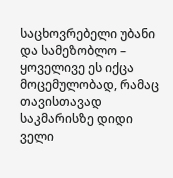საცხოვრებელი უბანი და სამეზობლო – ყოველივე ეს იქცა მოცემულობად, რამაც თავისთავად საკმარისზე დიდი ველი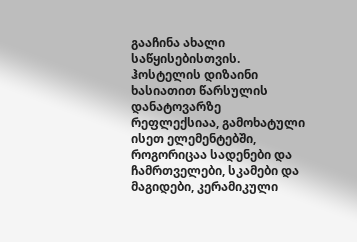გააჩინა ახალი საწყისებისთვის.
ჰოსტელის დიზაინი ხასიათით წარსულის დანატოვარზე რეფლექსიაა, გამოხატული ისეთ ელემენტებში, როგორიცაა სადენები და ჩამრთველები, სკამები და მაგიდები, კერამიკული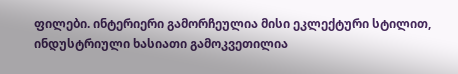ფილები. ინტერიერი გამორჩეულია მისი ეკლექტური სტილით, ინდუსტრიული ხასიათი გამოკვეთილია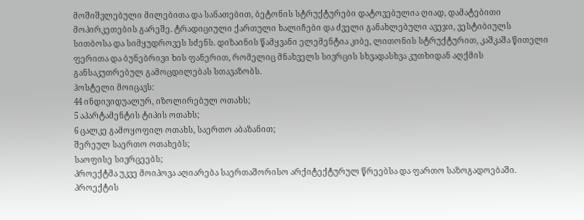მოშიშვლებული მილებითა და სანათებით, ბეტონის სტრუქტურები დატოვებულია ღიად, დამატებითი მოპირკეთების გარეშე. ტრადიციული ქართული ხალიჩები და ძველი განახლებული ავეჯი, ვესტიბიულს სითბოსა და სიმყუდროვეს სძენს. დიზაინის წამყვანი ელემენტია კიბე, ლითონის სტრუქტურით, კაშკაშა წითელი ფერითა და ბუნებრივი ხის ფანერით, რომელიც მნახველს სივრცის სხვადასხვა კუთხიდან აღქმის განსაკუთრებულ გამოცდილებას სთავაზობს.
ჰოსტელი მოიცავს:
44 ინდივიდუალურ, იზოლირებულ ოთახს;
5 აპარტამენტის ტიპის ოთახს;
6 ცალკე გამოყოფილ ოთახს, საერთო აბაზანით;
შერეულ საერთო ოთახებს;
საოფისე სივრცეებს;
პროექტმა უკვე მოიპოვა აღიარება საერთაშორისო არქიტექტურულ წრეებსა და ფართო საზოგადოებაში.
პროექტის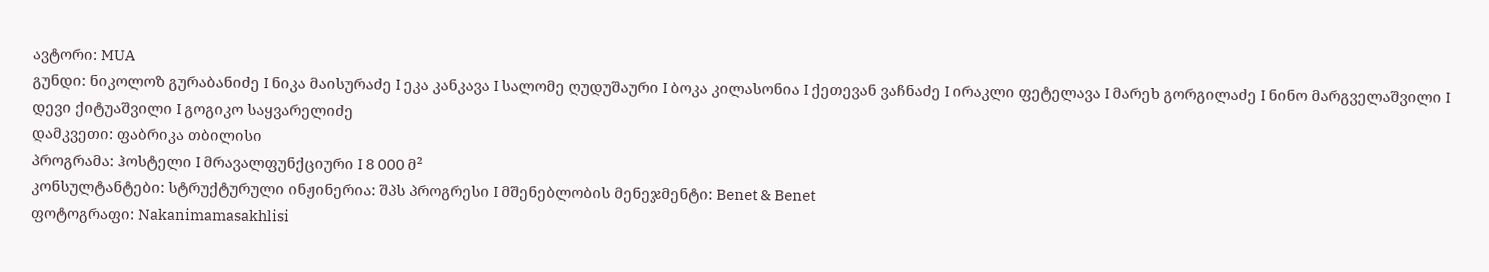ავტორი: MUA
გუნდი: ნიკოლოზ გურაბანიძე I ნიკა მაისურაძე I ეკა კანკავა I სალომე ღუდუშაური I ბოკა კილასონია I ქეთევან ვაჩნაძე I ირაკლი ფეტელავა I მარეხ გორგილაძე I ნინო მარგველაშვილი I დევი ქიტუაშვილი I გოგიკო საყვარელიძე
დამკვეთი: ფაბრიკა თბილისი
პროგრამა: ჰოსტელი I მრავალფუნქციური I 8 000 მ²
კონსულტანტები: სტრუქტურული ინჟინერია: შპს პროგრესი I მშენებლობის მენეჯმენტი: Benet & Benet
ფოტოგრაფი: Nakanimamasakhlisi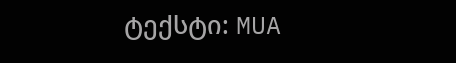ტექსტი: MUA